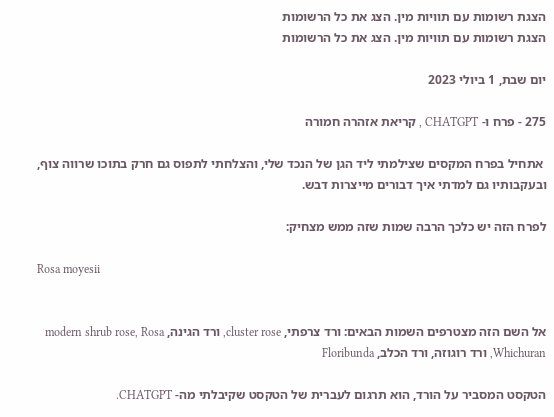הצגת רשומות עם תוויות מין. הצג את כל הרשומות
הצגת רשומות עם תוויות מין. הצג את כל הרשומות

יום שבת, 1 ביולי 2023

275 - פרח ו- CHATGPT , קריאת אזהרה חמורה

 אתחיל בפרח המקסים שצילמתי ליד הגן של הנכד שלי, והצלחתי לתפוס גם חרק בתוכו שרווה צוף, ובעקבותיו גם למדתי איך דבורים מייצרות דבש.

לפרח הזה יש כלכך הרבה שמות שזה ממש מצחיק:

Rosa moyesii


אל השם הזה מצטרפים השמות הבאים: ורד צרפתי, cluster rose, ורד הגינה, modern shrub rose, Rosa Whichuran, ורד רוגוזה, ורד הכלב, Floribunda

הטקסט המסביר על הורד, הוא תרגום לעברית של הטקסט שקיבלתי מה- CHATGPT.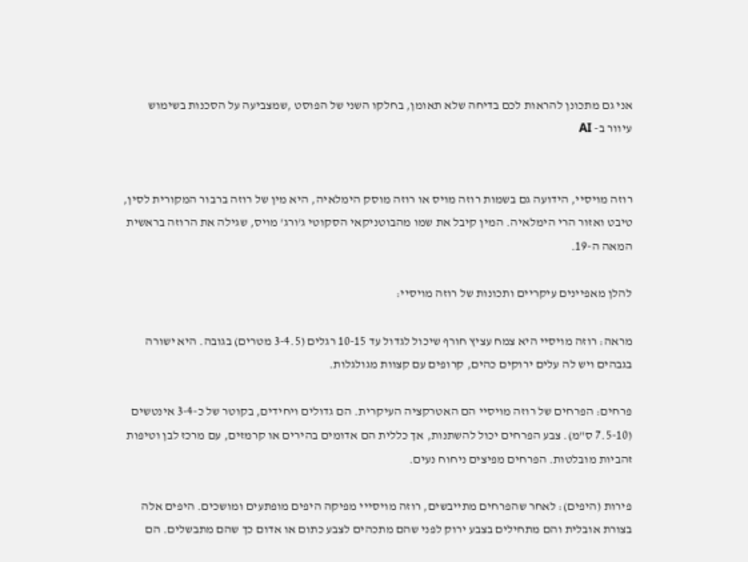אני גם מתכונן להראות לכם בדיחה שלא תאומן, בחלקו השני של הפוסט ,שמצביעה על הסכנות בשימוש עיוור ב- AI


רוזה מויסיי, הידועה גם בשמות רוזה מויס או רוזה מוסק הימלאיה, היא מין של רוזה ברבור המקורית לסין, טיבט ואזור הרי הימלאיה. המין קיבל את שמו מהבוטניקאי הסקוטי ג'ורג' מויס, שגילה את הרוזה בראשית המאה ה-19.

להלן מאפיינים עיקריים ותכונות של רוזה מויסיי:

מראה: רוזה מויסיי היא צמח עציץ חורף שיכול לגדול עד 10-15 רגלים (3-4.5 מטרים) בגובה. היא ישורה בגבהים ויש לה עלים ירוקים כהים, קרופים עם קצוות מגולגלות.

פרחים: הפרחים של רוזה מויסיי הם האטרקציה העיקרית. הם גדולים ויחידים, בקוטר של כ-3-4 אינטשים (7.5-10 ס"מ). צבע הפרחים יכול להשתנות, אך כללית הם אדומים בהירים או קרמזים, עם מרכז לבן וטיפות זהביות מובלטות. הפרחים מפיצים ניחוח נעים.

פירות (היפים): לאחר שהפרחים מתייבשים, רוזה מויסייי מפיקה היפים מופתעים ומושכים. היפים אלה בצורת אובלית והם מתחילים בצבע ירוק לפני שהם מתכהים לצבע כתום או אדום כך שהם מתבשלים. הם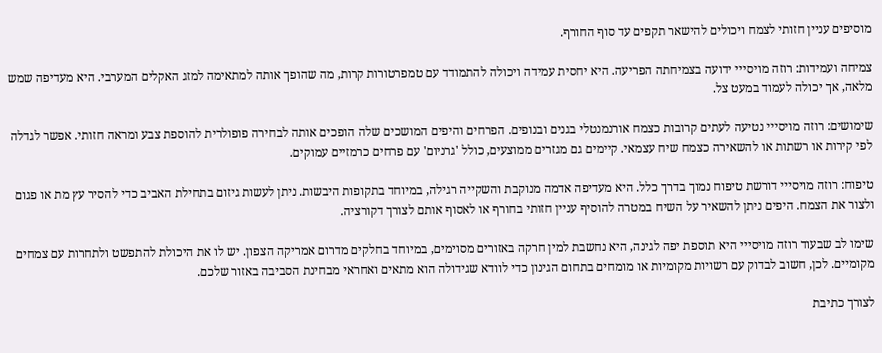מוסיפים עניין חזותי לצמח ויכולים להישאר תקפים עד סוף החורף.

צמיחה ועמידות: רוזה מויסייי ידועה בצמיחתה הפריעה. היא יחסית עמידה ויכולה להתמודד עם טמפרטורות קרות, מה שהופך אותה למתאימה למזג האקלים המערבי. היא מעדיפה שמש מלאה, אך יכולה לעמוד במעט צל.

שימושים: רוזה מויסייי נטיעה לעתים קרובות כצמח אורנמנטלי בגנים ובנופים. הפרחים והיפים המושכים שלה הופכים אותה לבחירה פופולרית להוספת צבע ומראה חזותי. אפשר לגדלה לפי קירות או רשתות או להשאירה כצמח שיח עצמאי. קיימים גם מגזרים ממוצעים, כולל 'גרניום' עם פרחים כרמזיים עמוקים.

טיפוח: רוזה מויסייי דורשת טיפוח נמוך בדרך כלל. היא מעדיפה אדמה מנוקבת והשקייה רגילה, במיוחד בתקופות היבשות. ניתן לעשות גיזום בתחילת האביב כדי להסיר עץ מת או פגום ולצור את הצמח. היפים ניתן להשאיר על השיח במטרה להוסיף עניין חזותי בחורף או לאסוף אותם לצורך דקורציה.

שימו לב שבעוד רוזה מויסייי היא תוספת יפה לגינה, היא נחשבת למין חרקה באזורים מסוימים, במיוחד בחלקים מדרום אמריקה הצפון. יש לו את היכולת להתפשט ולתחרות עם צמחים מקומיים. לכן, חשוב לבדוק עם רשויות מקומיות או מומחים בתחום הגינון כדי לוודא שגידולה הוא מתאים ואחראי מבחינת הסביבה באזור שלכם.

לצורך כתיבת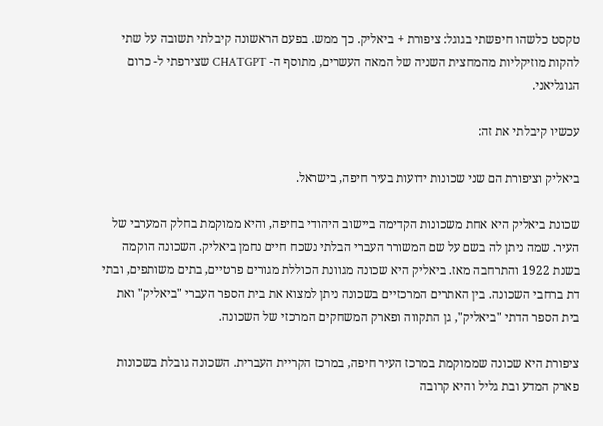טקסט כלשהו חיפשתי בגוגל: ציפורת + ביאליק. כך ממש. בפעם הראשונה קיבלתי תשובה על שתי להקות מוזיקליות מהמחצית השניה של המאה העשרים, מתוסף ה- CHATGPT שצירפתי ל- כרום הגוגליאני.

עכשיו קיבלתי את זה:

ביאליק וציפורת הם שני שכונות ידועות בעיר חיפה, בישראל.

שכונת ביאליק היא אחת משכונות הקדימה ביישוב היהודי בחיפה, והיא ממוקמת בחלק המערבי של העיר. שמה ניתן לה בשם על שם המשורר העברי הבלתי נשכח חיים נחמן ביאליק. השכונה הוקמה בשנת 1922 והתרחבה מאז. ביאליק היא שכונה מגוונת הכוללת מגורים פרטיים, בתים משותפים, ובתי דת ברחבי השכונה. בין האתרים המרכזיים בשכונה ניתן למצוא את בית הספר העברי "ביאליק" ואת בית הספר הדתי "ביאליק", גן התקווה ופארק המשחקים המרכזי של השכונה.

ציפורת היא שכונה שממוקמת במרכז העיר חיפה, במרכז הקריית העברית. השכונה גובלת בשכונות פארק המדע ובת גליל והיא קרובה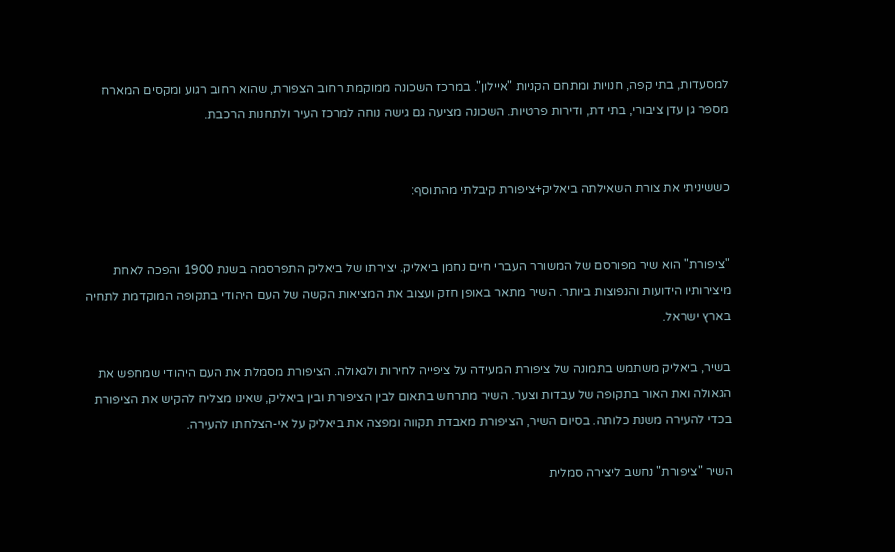למסעדות, בתי קפה, חנויות ומתחם הקניות "איילון". במרכז השכונה ממוקמת רחוב הצפורת, שהוא רחוב רגוע ומקסים המארח מספר גן עדן ציבורי, בתי דת, ודירות פרטיות. השכונה מציעה גם גישה נוחה למרכז העיר ולתחנות הרכבת.


כששיניתי את צורת השאילתה ביאליק+ציפורת קיבלתי מהתוסף:


"ציפורת" הוא שיר מפורסם של המשורר העברי חיים נחמן ביאליק. יצירתו של ביאליק התפרסמה בשנת 1900 והפכה לאחת מיצירותיו הידועות והנפוצות ביותר. השיר מתאר באופן חזק ועצוב את המציאות הקשה של העם היהודי בתקופה המוקדמת לתחיה בארץ ישראל.

בשיר, ביאליק משתמש בתמונה של ציפורת המעידה על ציפייה לחירות ולגאולה. הציפורת מסמלת את העם היהודי שמחפש את הגאולה ואת האור בתקופה של עבדות וצער. השיר מתרחש בתאום לבין הציפורת ובין ביאליק, שאינו מצליח להקיש את הציפורת בכדי להעירה משנת כלותה. בסיום השיר, הציפורת מאבדת תקווה ומפצה את ביאליק על אי-הצלחתו להעירה.

השיר "ציפורת" נחשב ליצירה סמלית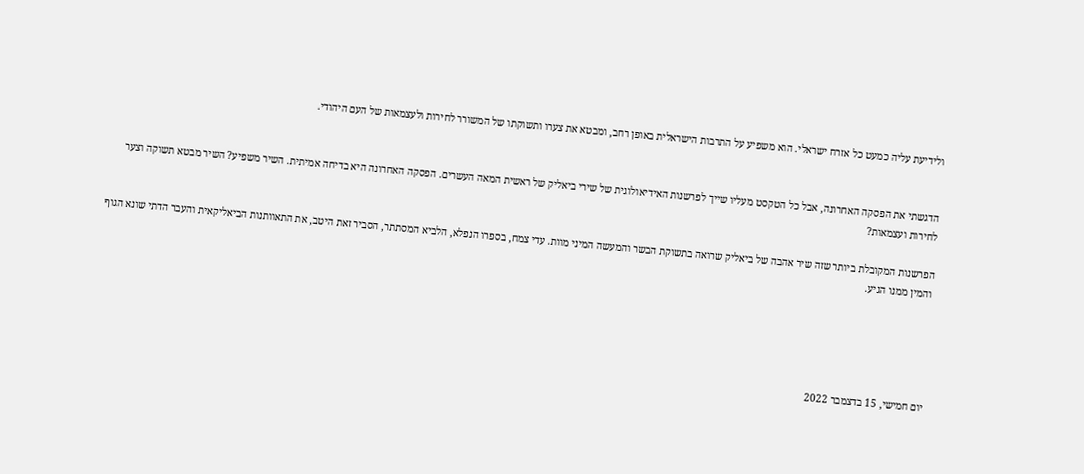ולידיעת עליה כמעט כל אזרח ישראלי. הוא משפיע על התרבות הישראלית באופן רחב, ומבטא את צערו ותשוקתו של המשורר לחירות ולעצמאות של העם היהודי.


הדגשתי את הפסקה האחרונה, אבל כל הטקסט מעליו שייך לפרשנות האידיאולוגית של שירי ביאליק של ראשית המאה העשרים. הפסקה האחרונה היא בדיחה אמיתית. השיר משפיע? השיר מבטא תשוקה וצער לחירות ועצמאות?

הפרשנות המקובלת ביותר שזה שיר אהבה של ביאליק שרואה בתשוקת הבשר והמעשה המיני מוות. עדי צמח, בספרו הנפלא, הלביא המסתתר, הסביר זאת היטב, את התאוותנות הביאליקאית והעבר הדתי שונא הגוף והמין ממנו הגיע.





יום חמישי, 15 בדצמבר 2022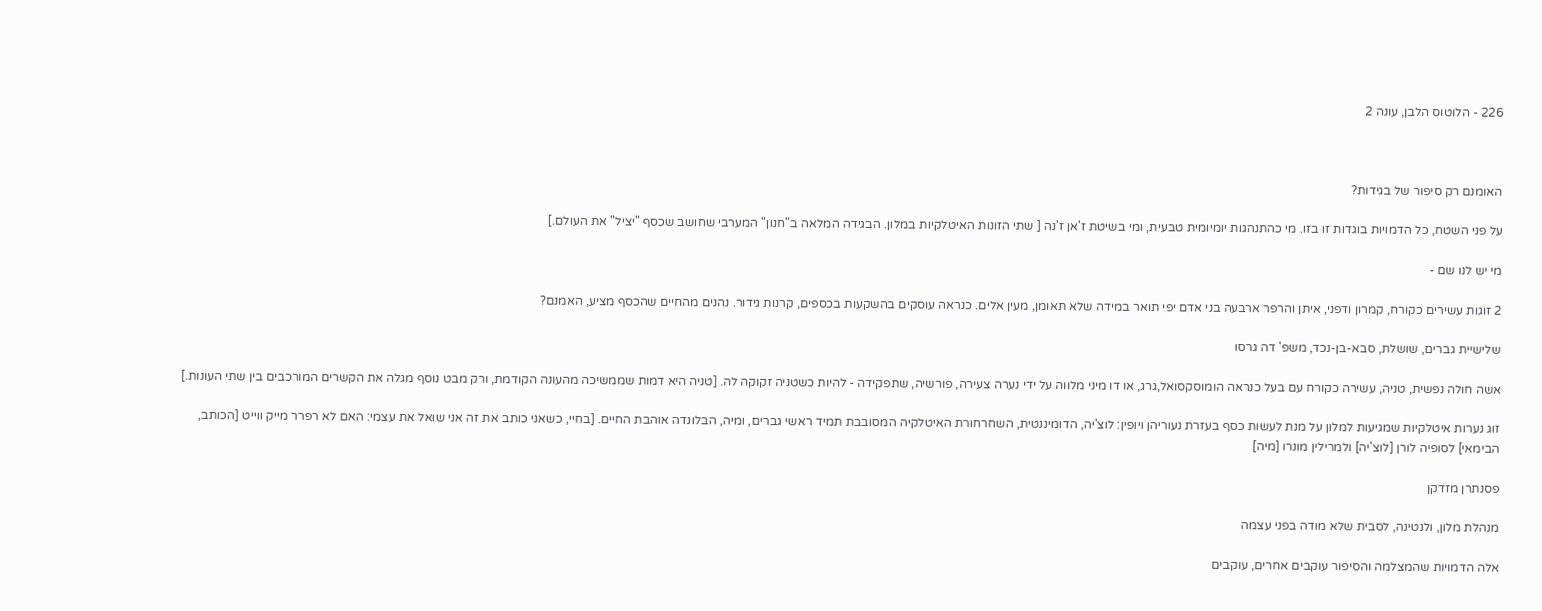226 - הלוטוס הלבן, עונה 2



האומנם רק סיפור של בגידות?

על פני השטח, כל הדמויות בוגדות זו בזו. מי כהתנהגות יומיומית טבעית, ומי בשיטת ז'אן ז'נה [ שתי הזונות האיטלקיות במלון. הבגידה המלאה ב"חנון" המערבי שחושב שכסף "יציל" את העולם.]

מי יש לנו שם -

2 זוגות עשירים כקורח, קמרון ודפני, איתן והרפר ארבעה בני אדם יפי תואר במידה שלא תאומן, מעין אלים. כנראה עוסקים בהשקעות בכספים, קרנות גידור. נהנים מהחיים שהכסף מציע, האמנם?

שלישיית גברים, שושלת, סבא-בן-נכד, משפ' דה גרסו

אשה חולה נפשית, טניה, עשירה כקורח עם בעל כנראה הומוסקסואל,גרג, או דו מיני מלווה על ידי נערה צעירה, פורשיה, שתפקידה - להיות כשטניה זקוקה לה. [טניה היא דמות שממשיכה מהעונה הקודמת, ורק מבט נוסף מגלה את הקשרים המורכבים בין שתי העונות.]

זוג נערות איטלקיות שמגיעות למלון על מנת לעשות כסף בעזרת נעוריהן ויופין: לוצ'יה, הדומיננטית, השחרחורת האיטלקיה המסובבת תמיד ראשי גברים, ומיה, הבלונדה אוהבת החיים. [בחיי, כשאני כותב את זה אני שואל את עצמי: האם לא רפרר מייק ווייט [הכותב, הבימאי] לסופיה לורן [לוצ'יה] ולמרילין מונרו [מיה]

פסנתרן מזדקן

מנהלת מלון, ולנטינה, לסבית שלא מודה בפני עצמה

אלה הדמויות שהמצלמה והסיפור עוקבים אחרים, עוקבים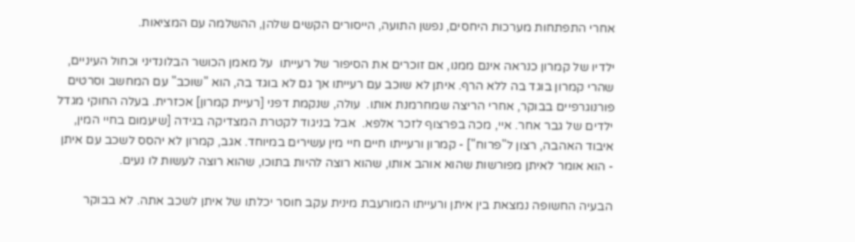אחרי התפתחות מערכות היחסים, נפשן התועה, הייסורים הקשים שלהן, ההשלמה עם המציאות.

ילדיו של קמרון כנראה אינם ממנו, אם זוכרים את הסיפור של רעייתו  על מאמן הכושר הבלונדיני וכחול העיניים, שהרי קמרון בוגד בה ללא הרף. איתן לא שוכב עם רעייתו אך גם לא בוגד בה, הוא "שוכב" עם המחשב וסרטים פורנוגרפיים בבוקר, אחרי הריצה שמחרמנת אותו.  עולה, שנקמת דפני [רעיית קמרון] אכזרית. בעלה החוקי מגדל ילדים של גבר אחר. איי, מכה בפרצוף לזכר אלפא.  אבל בניגוד לקטרת המצדיקה בגידה [שיעמום בחיי המין, איבוד האהבה, רצון ל"פרוח"] - קמרון ורעייתו חיים חיי מין עשירים במיוחד. אגב, קמרון לא יהסס לשכב עם איתן - הוא אומר לאיתן מפורשות שהוא אוהב אותו, שהוא רוצה להיות בתוכו, שהוא רוצה לעשות לו נעים.

הבעיה החשופה נמצאת בין איתן ורעייתו המורעבת מינית עקב חוסר יכלתו של איתן לשכב אתה. לא בבוקר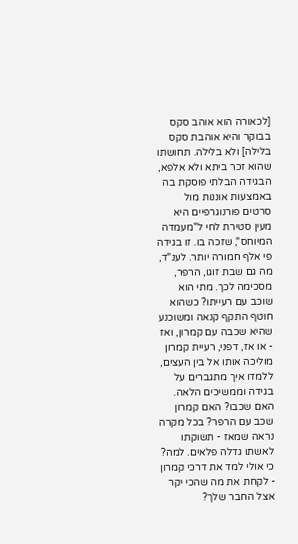[לכאורה הוא אוהב סקס בבוקר והיא אוהבת סקס בלילה] ולא בלילה. תחושתו שהוא זכר ביתא ולא אלפא, הבגידה הבלתי פוסקת בה באמצעות אוננות מול סרטים פורנוגרפיים היא מעין סטירת לחי ל"מעמדה המיוחס", שזכה בו. זו בגידה פי אלף חמורה יותר. לענ"ד, מה גם שבת זוגו, הרפר, מסכימה לכך. מתי הוא שוכב עם רעייתו? כשהוא חוטף התקף קנאה ומשוכנע שהיא שכבה עם קמרון, ואז - או אז, דפני, רעיית קמרון מוליכה אותו אל בין העצים, ללמדו איך מתגברים על בגידה וממשיכים הלאה. האם שכבו? האם קמרון שכב עם הרפר? בכל מקרה נראה שמאז - תשוקתו לאשתו גדלה פלאים. למה? כי אולי למד את דרכי קמרון - לקחת את מה שהכי יקר אצל החבר שלך?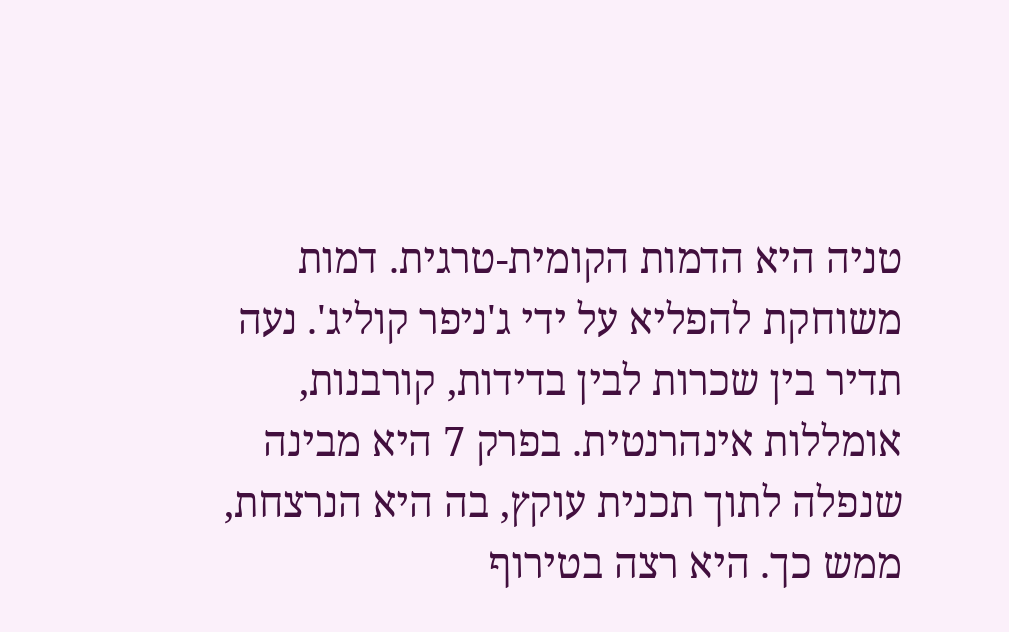טניה היא הדמות הקומית-טרגית. דמות משוחקת להפליא על ידי ג'ניפר קוליג'. נעה תדיר בין שכרות לבין בדידות, קורבנות, אומללות אינהרנטית. בפרק 7 היא מבינה שנפלה לתוך תכנית עוקץ, בה היא הנרצחת, ממש כך. היא רצה בטירוף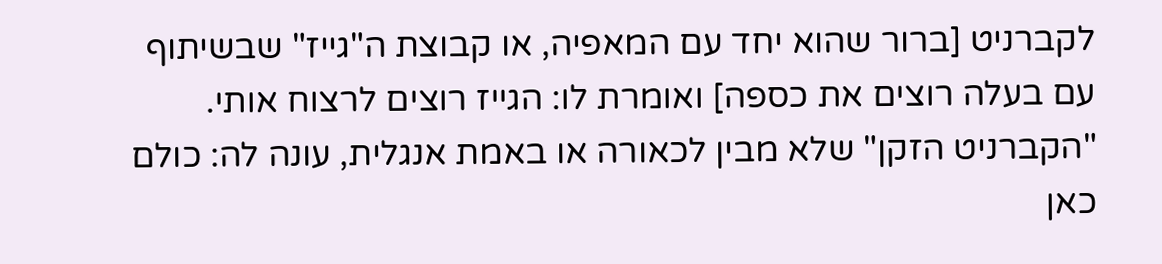לקברניט [ברור שהוא יחד עם המאפיה, או קבוצת ה"גייז" שבשיתוף עם בעלה רוצים את כספה] ואומרת לו: הגייז רוצים לרצוח אותי. "הקברניט הזקן" שלא מבין לכאורה או באמת אנגלית, עונה לה: כולם כאן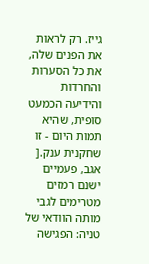גייז. רק לראות את הפנים שלה, את כל הסערות והחרדות והידיעה הכמעט סופית, שהיא תמות היום - זו שחקנית ענק.[ אגב, פעמיים ישנם רמזים מטרימים לגבי מותה הוודאי של טניה: הפגישה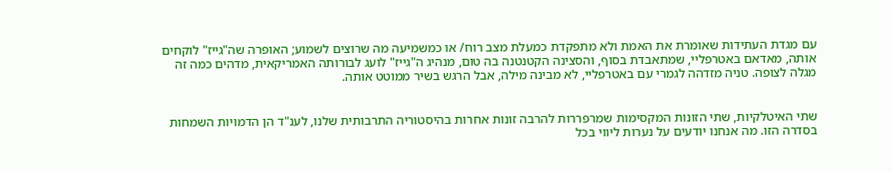עם מגדת העתידות שאומרת את האמת ולא מתפקדת כמעלת מצב רוח/ או כמשמיעה מה שרוצים לשמוע; האופרה שה"גייז" לוקחים אותה, מאדאם באטרפליי, שמתאבדת בסוף, והסצינה הקטנטנה בה טום, מנהיג ה"גייז" לועג לבורותה האמריקאית, מדהים כמה זה מגלה לצופה. טניה מזדהה לגמרי עם באטרפליי, לא מבינה מילה, אבל הרגש בשיר ממוטט אותה.


שתי האיטלקיות, שתי הזונות המקסימות שמרפררות להרבה זונות אחרות בהיסטוריה התרבותית שלנו, לענ"ד הן הדמויות השמחות בסדרה הזו. מה אנחנו יודעים על נערות ליווי בכל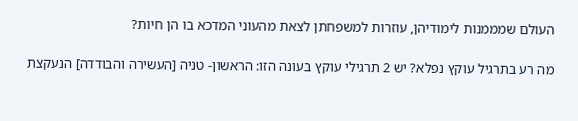העולם שמממנות לימודיהן, עוזרות למשפחתן לצאת מהעוני המדכא בו הן חיות?

מה רע בתרגיל עוקץ נפלא? יש 2 תרגילי עוקץ בעונה הזו: הראשון- טניה [העשירה והבודדה] הנעקצת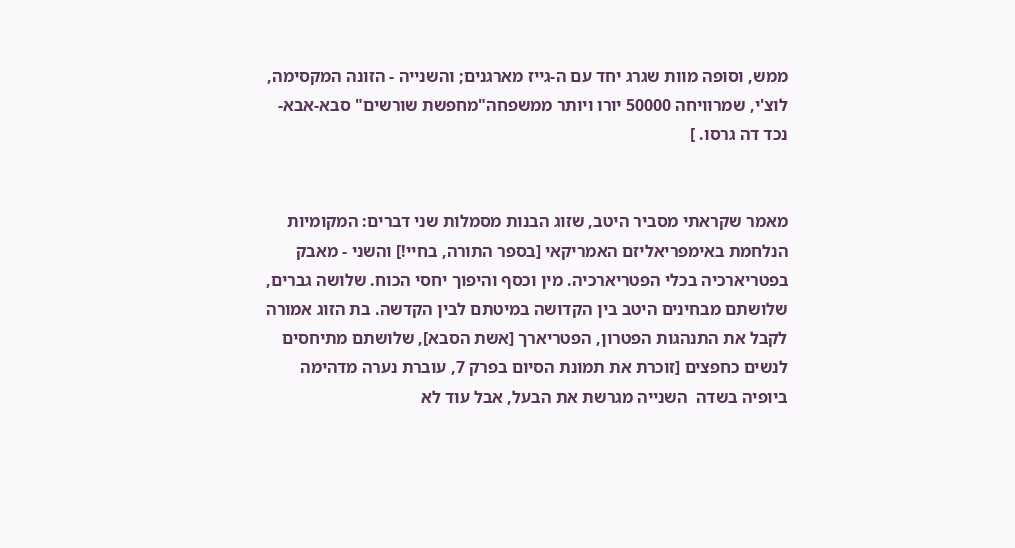ממש, וסופה מוות שגרג יחד עם ה-גייז מארגנים; והשנייה - הזונה המקסימה, לוצ'י, שמרוויחה 50000 יורו ויותר ממשפחה"מחפשת שורשים" סבא-אבא-נכד דה גרסו. ]


מאמר שקראתי מסביר היטב, שזוג הבנות מסמלות שני דברים: המקומיות הנלחמת באימפריאליזם האמריקאי [בספר התורה, בחיי!] והשני - מאבק בפטריארכיה בכלי הפטריארכיה. מין וכסף והיפוך יחסי הכוח. שלושה גברים, שלושתם מבחינים היטב בין הקדושה במיטתם לבין הקדשה. בת הזוג אמורה לקבל את התנהגות הפטרון, הפטריארך [אשת הסבא], שלושתם מתיחסים לנשים כחפצים [זוכרת את תמונת הסיום בפרק 7, עוברת נערה מדהימה ביופיה בשדה  השנייה מגרשת את הבעל, אבל עוד לא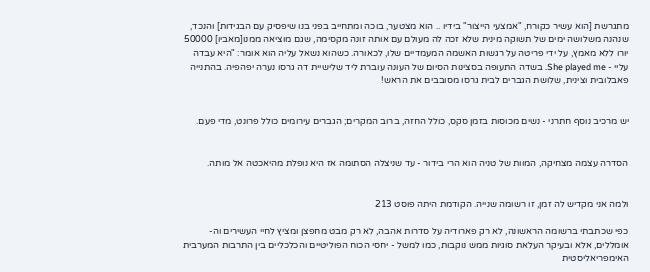מתגרשת [הוא עשיר כקורח, "אמצעי הייצור" בידיו .. הוא מצטער, בוכה ומתחייב בפני בנו שיפסיק עם הבגידות] והנכד, שנהנה משלושה ימים של תשוקה מינית שלא זכה לה מעולם עם אותה זונה מקסימה, שגם מוציאה ממנו[מאביו] 50000 יורו ללא מאמץ, על ידי פריטה על רגשות האשמה המעמדיים שלו, לכאורה. כשהוא נשאל עליה הוא אומר: "היא עבדה עליי - She played me. בשדה התעופה בסצינות הסיום של העונה עוברת ליד שלישיית דה גרסו נערה יפהפיה. בהתנייה פאבלובית וצינית, שלושת הגברים לבית גרסו מסובבים את הראש!


יש מרכיב נוסף חתרני - נשים מכוסות בזמן סקס, כולל החזה, ברוב המקרים; הגברים עירומים כולל פרונט, מדי פעם.


הסדרה עצמה מצחיקה, המוות של טניה הוא הרי בידור - עד שניצלה הסתומה אז היא נופלת מהיאכטה אל מותה.


ולמה אני מקדיש לה זמן, זו רשומה שנייה. הקודמת היתה פוסט 213

כפי שכתבתי ברשומה הראשונה, לא רק פארודיה על סדרות אהבה, לא רק מבט מחפצן ומציץ לחיי העשירים וה-אומללים, אלא ובעיקר העלאת סוגיות ממש נוקבות, כמו למשל - יחסי הכוח הפוליטיים והכלכליים בין התרבות המערבית האימפריאליסטית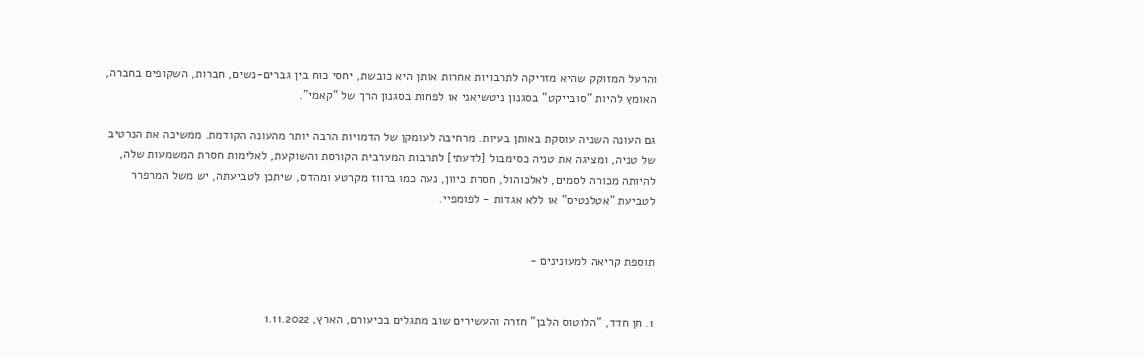והרעל המזוקק שהיא מזריקה לתרבויות אחרות אותן היא כובשת, יחסי כוח בין גברים-נשים, חברות, השקופים בחברה, האומץ להיות "סובייקט" בסגנון ניטשיאני או לפחות בסגנון הרך של "קאמי".

גם העונה השניה עוסקת באותן בעיות. מרחיבה לעומקן של הדמויות הרבה יותר מהעונה הקודמת. ממשיכה את הנרטיב של טניה, ומציגה את טניה כסימבול [לדעתי] לתרבות המערבית הקורסת והשוקעת, לאלימות חסרת המשמעות שלה, להיותה מכורה לסמים, לאלכוהול, חסרת כיוון, נעה כמו ברווז מקרטע ומהדס, שיתכן לטביעתה, יש משל המרפרר לטביעת "אטלנטיס" או ללא אגדות - לפומפיי.


תוספת קריאה למעונינים -


1. חן חדד, "הלוטוס הלבן" חזרה והעשירים שוב מתגלים בכיעורם, הארץ, 1.11.2022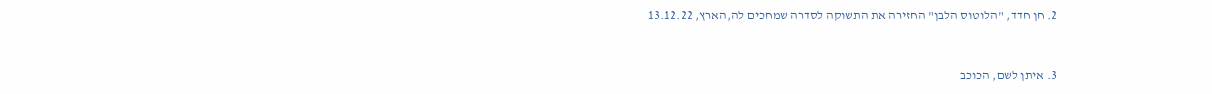2. חן חדד, "הלוטוס הלבן" החזירה את התשוקה לסדרה שמחכים לה,הארץ, 13.12.22


3. איתן לשם, הכוכב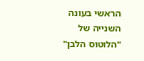הראשי בעונה השנייה של "הלוטוס הלבן"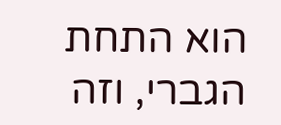הוא התחת הגברי, וזה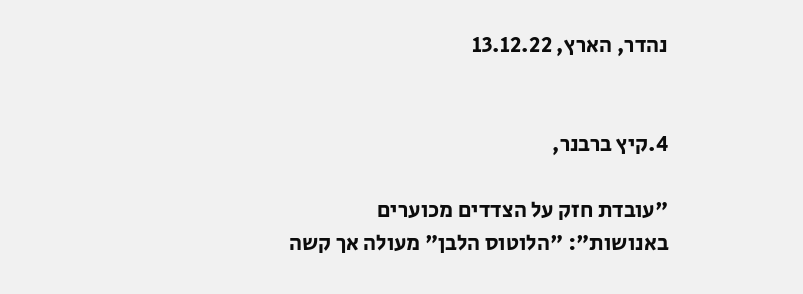נהדר, הארץ, 13.12.22


4.קיץ ברבנר,

"עובדת חזק על הצדדים מכוערים באנושות": "הלוטוס הלבן" מעולה אך קשה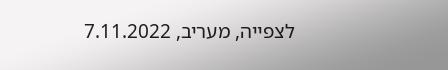לצפייה, מעריב, 7.11.2022